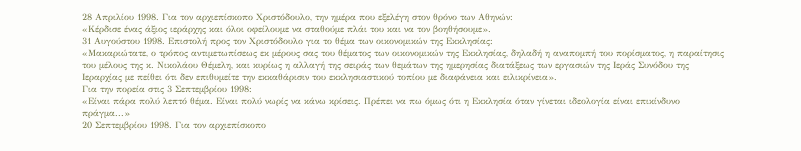28 Απριλίου 1998. Για τον αρχιεπίσκοπο Χριστόδουλο, την ημέρα που εξελέγη στον θρόνο των Αθηνών:
«Κέρδισε ένας άξιος ιεράρχης και όλοι οφείλουμε να σταθούμε πλάι του και να τον βοηθήσουμε».
31 Αυγούστου 1998. Επιστολή προς τον Χριστόδουλο για το θέμα των οικονομικών της Εκκλησίας:
«Μακαριώτατε, ο τρόπος αντιμετωπίσεως εκ μέρους σας του θέματος των οικονομικών της Εκκλησίας, δηλαδή η αναπομπή του πορίσματος, η παραίτησις του μέλους της κ. Νικολάου Θέμελη, και κυρίως η αλλαγή της σειράς των θεμάτων της ημερησίας διατάξεως των εργασιών της Ιεράς Συνόδου της Ιεραρχίας με πείθει ότι δεν επιθυμείτε την εκκαθάρισιν του εκκλησιαστικού τοπίου με διαφάνεια και ειλικρίνεια».
Για την πορεία στις 3 Σεπτεμβρίου 1998:
«Είναι πάρα πολύ λεπτό θέμα. Είναι πολύ νωρίς να κάνω κρίσεις. Πρέπει να πω όμως ότι η Εκκλησία όταν γίνεται ιδεολογία είναι επικίνδυνο πράγμα...»
20 Σεπτεμβρίου 1998. Για τον αρχιεπίσκοπο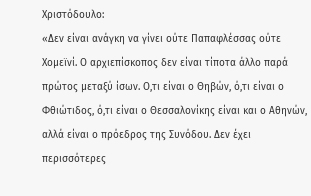Χριστόδουλο:
«Δεν είναι ανάγκη να γίνει ούτε Παπαφλέσσας ούτε Χομεϊνί. Ο αρχιεπίσκοπος δεν είναι τίποτα άλλο παρά πρώτος μεταξύ ίσων. Ο,τι είναι ο Θηβών, ό,τι είναι ο Φθιώτιδος, ό,τι είναι ο Θεσσαλονίκης είναι και ο Αθηνών, αλλά είναι ο πρόεδρος της Συνόδου. Δεν έχει περισσότερες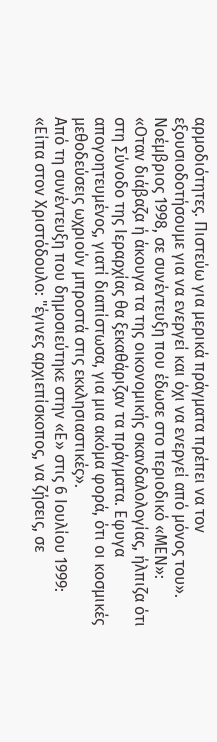αρμοδιότητες. Πιστεύω για μερικά πράγματα πρέπει να τον εξουσιοδοτήσουμε για να ενεργεί και όχι να ενεργεί από μόνος του».
Νοέμβριος 1998, σε συνέντευξη που έδωσε στο περιοδικό «ΜΕΝ»:
«Οταν διάβαζα ή άκουγα τα της οικονομικής σκανδαλολογίας, ήλπιζα ότι στη Σύνοδο της Ιεραρχίας θα ξεκαθάριζαν τα πράγματα. Εφυγα απογοητευμένος, γιατί διαπίστωσα, για μια ακόμα φορά, ότι οι κοσμικές μεθοδεύσεις ωχριούν μπροστά στις εκκλησιαστικές».
Από τη συνέντευξη που δημοσιεύτηκε στην «Ε» στις 6 Ιουλίου 1999:
«Είπα στον Χριστόδουλο: "έγινες αρχιεπίσκοπος, να ζήσεις, σε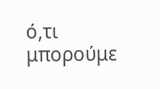ό,τι μπορούμε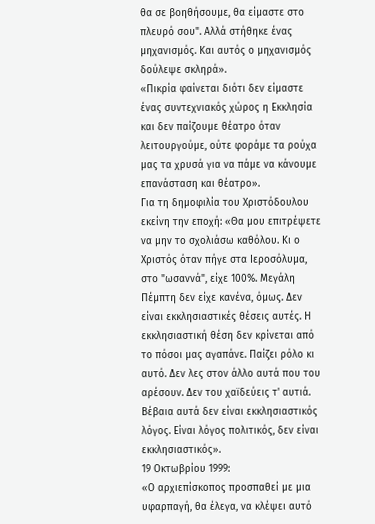θα σε βοηθήσουμε, θα είμαστε στο πλευρό σου". Αλλά στήθηκε ένας μηχανισμός. Και αυτός ο μηχανισμός δούλεψε σκληρά».
«Πικρία φαίνεται διότι δεν είμαστε ένας συντεχνιακός χώρος η Εκκλησία και δεν παίζουμε θέατρο όταν λειτουργούμε, ούτε φοράμε τα ρούχα μας τα χρυσά για να πάμε να κάνουμε επανάσταση και θέατρο».
Για τη δημοφιλία του Χριστόδουλου εκείνη την εποχή: «Θα μου επιτρέψετε να μην το σχολιάσω καθόλου. Κι ο Χριστός όταν πήγε στα Ιεροσόλυμα, στο "ωσαννά", είχε 100%. Μεγάλη Πέμπτη δεν είχε κανένα, όμως. Δεν είναι εκκλησιαστικές θέσεις αυτές. Η εκκλησιαστική θέση δεν κρίνεται από το πόσοι μας αγαπάνε. Παίζει ρόλο κι αυτό. Δεν λες στον άλλο αυτά που του αρέσουν. Δεν του χαϊδεύεις τ' αυτιά. Βέβαια αυτά δεν είναι εκκλησιαστικός λόγος. Είναι λόγος πολιτικός, δεν είναι εκκλησιαστικός».
19 Οκτωβρίου 1999:
«Ο αρχιεπίσκοπος προσπαθεί με μια υφαρπαγή, θα έλεγα, να κλέψει αυτό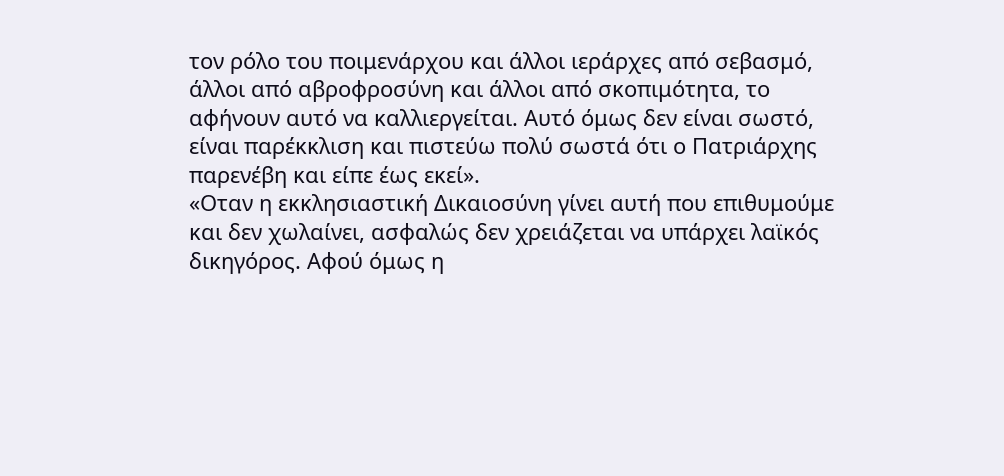τον ρόλο του ποιμενάρχου και άλλοι ιεράρχες από σεβασμό, άλλοι από αβροφροσύνη και άλλοι από σκοπιμότητα, το αφήνουν αυτό να καλλιεργείται. Αυτό όμως δεν είναι σωστό, είναι παρέκκλιση και πιστεύω πολύ σωστά ότι ο Πατριάρχης παρενέβη και είπε έως εκεί».
«Οταν η εκκλησιαστική Δικαιοσύνη γίνει αυτή που επιθυμούμε και δεν χωλαίνει, ασφαλώς δεν χρειάζεται να υπάρχει λαϊκός δικηγόρος. Αφού όμως η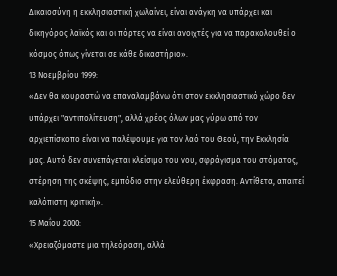Δικαιοσύνη η εκκλησιαστική χωλαίνει, είναι ανάγκη να υπάρχει και δικηγόρος λαϊκός και οι πόρτες να είναι ανοιχτές για να παρακολουθεί ο κόσμος όπως γίνεται σε κάθε δικαστήριο».
13 Νοεμβρίου 1999:
«Δεν θα κουραστώ να επαναλαμβάνω ότι στον εκκλησιαστικό χώρο δεν υπάρχει "αντιπολίτευση", αλλά χρέος όλων μας γύρω από τον αρχιεπίσκοπο είναι να παλέψουμε για τον λαό του Θεού, την Εκκλησία μας. Αυτό δεν συνεπάγεται κλείσιμο του νου, σφράγισμα του στόματος, στέρηση της σκέψης, εμπόδιο στην ελεύθερη έκφραση. Αντίθετα, απαιτεί καλόπιστη κριτική».
15 Μαΐου 2000:
«Χρειαζόμαστε μια τηλεόραση, αλλά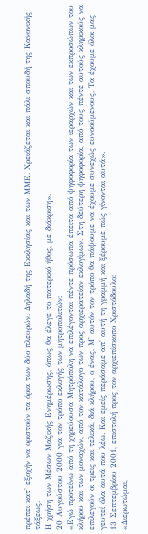πρέπει κατ' εξοχήν να οριστούν τα όρια των δύο πλευρών. Δηλαδή της Εκκλησίας και των ΜΜΕ. Χρειάζεται και πάλι σπουδή της Κανονικής τάξεως.
Η χρήση των Μέσων Μαζικής Ενημέρωσης, όπως θα έλεγε το πατερικό ήθος, με διάκριση».
20 Αυγούστου 2000 για τον τρόπο εκλογής των μητροπολιτών:
«Εγώ προτείνω από τη χηρεύουσα Μητρόπολη να επιλέγονται πέντε πρόσωπα έπειτα από ψηφοφορία των ιεραρχών και των εκπροσώπων του κλήρου και των μοναχών, από τον κατάλογο των προς αρχιερατείαν εκλογίμων. Στη δεύτερη ψηφοφορία, από τους πέντε αυτούς κληρικούς να επιλεγούν οι τρεις και τελικά, διά κλήρου, ο ένας. Μ' αυτόν τον τρόπο θα πάψουμε να έχουμε συνεχώς ευνοούμενους. Τα έχουμε όλοι μας γευτεί όλα αυτά που λέω. Και εμείς περάσαμε απ' αυτή τη γραμμή και ξέρουμε πώς γίνονται αυτά».
13 Σεπτεμβρίου 2001, επιστολή προς τον αρχιεπίσκοπο Χριστόδουλο:
«Διερωτώμαι,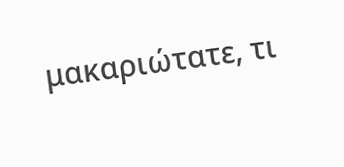μακαριώτατε, τι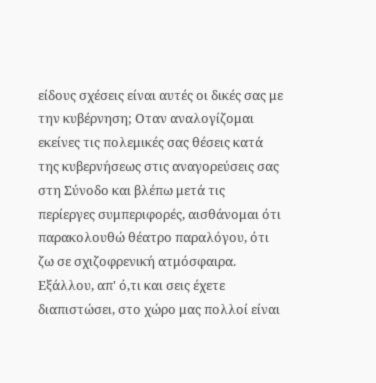είδους σχέσεις είναι αυτές οι δικές σας με την κυβέρνηση; Οταν αναλογίζομαι εκείνες τις πολεμικές σας θέσεις κατά της κυβερνήσεως στις αναγορεύσεις σας στη Σύνοδο και βλέπω μετά τις περίεργες συμπεριφορές, αισθάνομαι ότι παρακολουθώ θέατρο παραλόγου, ότι ζω σε σχιζοφρενική ατμόσφαιρα. Εξάλλου, απ' ό,τι και σεις έχετε διαπιστώσει, στο χώρο μας πολλοί είναι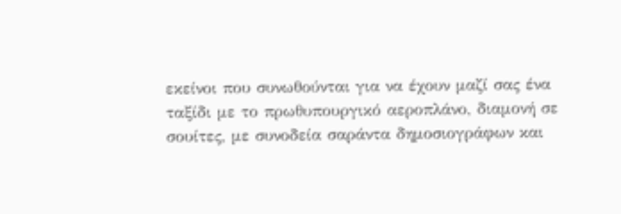εκείνοι που συνωθούνται για να έχουν μαζί σας ένα ταξίδι με το πρωθυπουργικό αεροπλάνο, διαμονή σε σουίτες, με συνοδεία σαράντα δημοσιογράφων και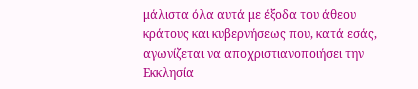μάλιστα όλα αυτά με έξοδα του άθεου κράτους και κυβερνήσεως που, κατά εσάς, αγωνίζεται να αποχριστιανοποιήσει την Εκκλησία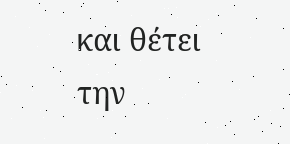και θέτει την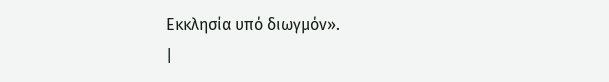Εκκλησία υπό διωγμόν».
|